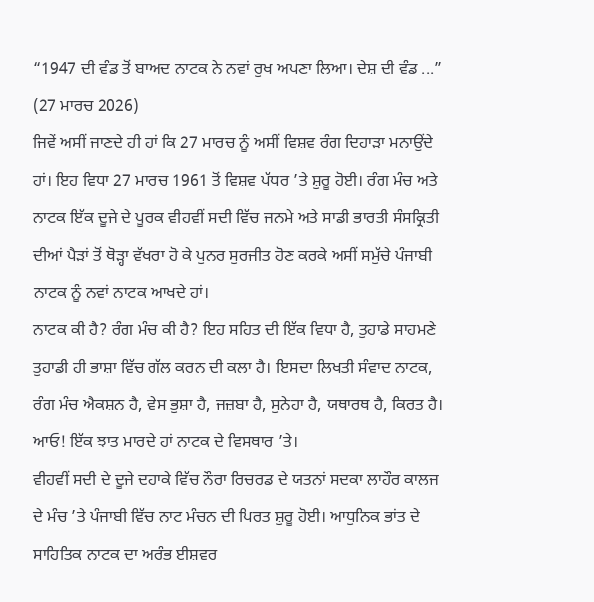“1947 ਦੀ ਵੰਡ ਤੋਂ ਬਾਅਦ ਨਾਟਕ ਨੇ ਨਵਾਂ ਰੁਖ ਅਪਣਾ ਲਿਆ। ਦੇਸ਼ ਦੀ ਵੰਡ ...”
(27 ਮਾਰਚ 2026)
ਜਿਵੇਂ ਅਸੀਂ ਜਾਣਦੇ ਹੀ ਹਾਂ ਕਿ 27 ਮਾਰਚ ਨੂੰ ਅਸੀਂ ਵਿਸ਼ਵ ਰੰਗ ਦਿਹਾੜਾ ਮਨਾਉਂਦੇ ਹਾਂ। ਇਹ ਵਿਧਾ 27 ਮਾਰਚ 1961 ਤੋਂ ਵਿਸ਼ਵ ਪੱਧਰ ’ਤੇ ਸ਼ੁਰੂ ਹੋਈ। ਰੰਗ ਮੰਚ ਅਤੇ ਨਾਟਕ ਇੱਕ ਦੂਜੇ ਦੇ ਪੂਰਕ ਵੀਹਵੀਂ ਸਦੀ ਵਿੱਚ ਜਨਮੇ ਅਤੇ ਸਾਡੀ ਭਾਰਤੀ ਸੰਸਕ੍ਰਿਤੀ ਦੀਆਂ ਪੈੜਾਂ ਤੋਂ ਥੋੜ੍ਹਾ ਵੱਖਰਾ ਹੋ ਕੇ ਪੁਨਰ ਸੁਰਜੀਤ ਹੋਣ ਕਰਕੇ ਅਸੀਂ ਸਮੁੱਚੇ ਪੰਜਾਬੀ ਨਾਟਕ ਨੂੰ ਨਵਾਂ ਨਾਟਕ ਆਖਦੇ ਹਾਂ।
ਨਾਟਕ ਕੀ ਹੈ? ਰੰਗ ਮੰਚ ਕੀ ਹੈ? ਇਹ ਸਹਿਤ ਦੀ ਇੱਕ ਵਿਧਾ ਹੈ, ਤੁਹਾਡੇ ਸਾਹਮਣੇ ਤੁਹਾਡੀ ਹੀ ਭਾਸ਼ਾ ਵਿੱਚ ਗੱਲ ਕਰਨ ਦੀ ਕਲਾ ਹੈ। ਇਸਦਾ ਲਿਖਤੀ ਸੰਵਾਦ ਨਾਟਕ, ਰੰਗ ਮੰਚ ਐਕਸ਼ਨ ਹੈ, ਵੇਸ ਭੁਸ਼ਾ ਹੈ, ਜਜ਼ਬਾ ਹੈ, ਸੁਨੇਹਾ ਹੈ, ਯਥਾਰਥ ਹੈ, ਕਿਰਤ ਹੈ। ਆਓ! ਇੱਕ ਝਾਤ ਮਾਰਦੇ ਹਾਂ ਨਾਟਕ ਦੇ ਵਿਸਥਾਰ ’ਤੇ।
ਵੀਹਵੀਂ ਸਦੀ ਦੇ ਦੂਜੇ ਦਹਾਕੇ ਵਿੱਚ ਨੌਰਾ ਰਿਚਰਡ ਦੇ ਯਤਨਾਂ ਸਦਕਾ ਲਾਹੌਰ ਕਾਲਜ ਦੇ ਮੰਚ ’ਤੇ ਪੰਜਾਬੀ ਵਿੱਚ ਨਾਟ ਮੰਚਨ ਦੀ ਪਿਰਤ ਸ਼ੁਰੂ ਹੋਈ। ਆਧੁਨਿਕ ਭਾਂਤ ਦੇ ਸਾਹਿਤਿਕ ਨਾਟਕ ਦਾ ਅਰੰਭ ਈਸ਼ਵਰ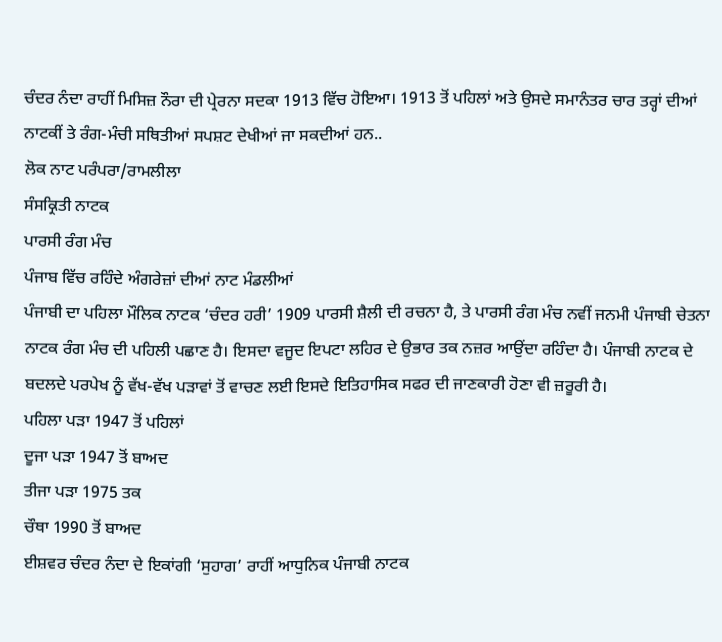ਚੰਦਰ ਨੰਦਾ ਰਾਹੀਂ ਮਿਸਿਜ਼ ਨੌਰਾ ਦੀ ਪ੍ਰੇਰਨਾ ਸਦਕਾ 1913 ਵਿੱਚ ਹੋਇਆ। 1913 ਤੋਂ ਪਹਿਲਾਂ ਅਤੇ ਉਸਦੇ ਸਮਾਨੰਤਰ ਚਾਰ ਤਰ੍ਹਾਂ ਦੀਆਂ ਨਾਟਕੀਂ ਤੇ ਰੰਗ-ਮੰਚੀ ਸਥਿਤੀਆਂ ਸਪਸ਼ਟ ਦੇਖੀਆਂ ਜਾ ਸਕਦੀਆਂ ਹਨ..
ਲੋਕ ਨਾਟ ਪਰੰਪਰਾ/ਰਾਮਲੀਲਾ
ਸੰਸਕ੍ਰਿਤੀ ਨਾਟਕ
ਪਾਰਸੀ ਰੰਗ ਮੰਚ
ਪੰਜਾਬ ਵਿੱਚ ਰਹਿੰਦੇ ਅੰਗਰੇਜ਼ਾਂ ਦੀਆਂ ਨਾਟ ਮੰਡਲੀਆਂ
ਪੰਜਾਬੀ ਦਾ ਪਹਿਲਾ ਮੌਲਿਕ ਨਾਟਕ ‘ਚੰਦਰ ਹਰੀ’ 1909 ਪਾਰਸੀ ਸ਼ੈਲੀ ਦੀ ਰਚਨਾ ਹੈ, ਤੇ ਪਾਰਸੀ ਰੰਗ ਮੰਚ ਨਵੀਂ ਜਨਮੀ ਪੰਜਾਬੀ ਚੇਤਨਾ ਨਾਟਕ ਰੰਗ ਮੰਚ ਦੀ ਪਹਿਲੀ ਪਛਾਣ ਹੈ। ਇਸਦਾ ਵਜੂਦ ਇਪਟਾ ਲਹਿਰ ਦੇ ਉਭਾਰ ਤਕ ਨਜ਼ਰ ਆਉਂਦਾ ਰਹਿੰਦਾ ਹੈ। ਪੰਜਾਬੀ ਨਾਟਕ ਦੇ ਬਦਲਦੇ ਪਰਪੇਖ ਨੂੰ ਵੱਖ-ਵੱਖ ਪੜਾਵਾਂ ਤੋਂ ਵਾਚਣ ਲਈ ਇਸਦੇ ਇਤਿਹਾਸਿਕ ਸਫਰ ਦੀ ਜਾਣਕਾਰੀ ਹੋਣਾ ਵੀ ਜ਼ਰੂਰੀ ਹੈ।
ਪਹਿਲਾ ਪੜਾ 1947 ਤੋਂ ਪਹਿਲਾਂ
ਦੂਜਾ ਪੜਾ 1947 ਤੋਂ ਬਾਅਦ
ਤੀਜਾ ਪੜਾ 1975 ਤਕ
ਚੌਥਾ 1990 ਤੋਂ ਬਾਅਦ
ਈਸ਼ਵਰ ਚੰਦਰ ਨੰਦਾ ਦੇ ਇਕਾਂਗੀ ‘ਸੁਹਾਗ’ ਰਾਹੀਂ ਆਧੁਨਿਕ ਪੰਜਾਬੀ ਨਾਟਕ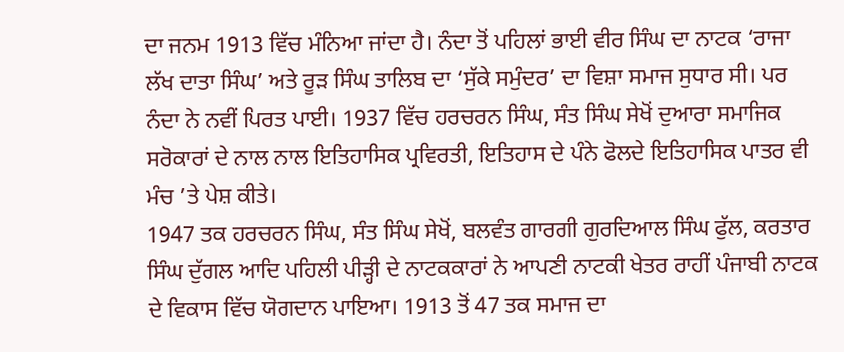ਦਾ ਜਨਮ 1913 ਵਿੱਚ ਮੰਨਿਆ ਜਾਂਦਾ ਹੈ। ਨੰਦਾ ਤੋਂ ਪਹਿਲਾਂ ਭਾਈ ਵੀਰ ਸਿੰਘ ਦਾ ਨਾਟਕ ‘ਰਾਜਾ ਲੱਖ ਦਾਤਾ ਸਿੰਘ’ ਅਤੇ ਰੂੜ ਸਿੰਘ ਤਾਲਿਬ ਦਾ ‘ਸੁੱਕੇ ਸਮੁੰਦਰ’ ਦਾ ਵਿਸ਼ਾ ਸਮਾਜ ਸੁਧਾਰ ਸੀ। ਪਰ ਨੰਦਾ ਨੇ ਨਵੀਂ ਪਿਰਤ ਪਾਈ। 1937 ਵਿੱਚ ਹਰਚਰਨ ਸਿੰਘ, ਸੰਤ ਸਿੰਘ ਸੇਖੋਂ ਦੁਆਰਾ ਸਮਾਜਿਕ ਸਰੋਕਾਰਾਂ ਦੇ ਨਾਲ ਨਾਲ ਇਤਿਹਾਸਿਕ ਪ੍ਰਵਿਰਤੀ, ਇਤਿਹਾਸ ਦੇ ਪੰਨੇ ਫੋਲਦੇ ਇਤਿਹਾਸਿਕ ਪਾਤਰ ਵੀ ਮੰਚ ’ਤੇ ਪੇਸ਼ ਕੀਤੇ।
1947 ਤਕ ਹਰਚਰਨ ਸਿੰਘ, ਸੰਤ ਸਿੰਘ ਸੇਖੋਂ, ਬਲਵੰਤ ਗਾਰਗੀ ਗੁਰਦਿਆਲ ਸਿੰਘ ਫੁੱਲ, ਕਰਤਾਰ ਸਿੰਘ ਦੁੱਗਲ ਆਦਿ ਪਹਿਲੀ ਪੀੜ੍ਹੀ ਦੇ ਨਾਟਕਕਾਰਾਂ ਨੇ ਆਪਣੀ ਨਾਟਕੀ ਖੇਤਰ ਰਾਹੀਂ ਪੰਜਾਬੀ ਨਾਟਕ ਦੇ ਵਿਕਾਸ ਵਿੱਚ ਯੋਗਦਾਨ ਪਾਇਆ। 1913 ਤੋਂ 47 ਤਕ ਸਮਾਜ ਦਾ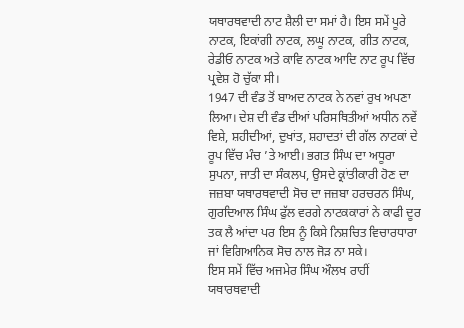ਯਥਾਰਥਵਾਦੀ ਨਾਟ ਸ਼ੈਲੀ ਦਾ ਸਮਾਂ ਹੈ। ਇਸ ਸਮੇਂ ਪੂਰੇ ਨਾਟਕ, ਇਕਾਂਗੀ ਨਾਟਕ, ਲਘੂ ਨਾਟਕ, ਗੀਤ ਨਾਟਕ, ਰੇਡੀਓ ਨਾਟਕ ਅਤੇ ਕਾਵਿ ਨਾਟਕ ਆਦਿ ਨਾਟ ਰੂਪ ਵਿੱਚ ਪ੍ਰਵੇਸ਼ ਹੋ ਚੁੱਕਾ ਸੀ।
1947 ਦੀ ਵੰਡ ਤੋਂ ਬਾਅਦ ਨਾਟਕ ਨੇ ਨਵਾਂ ਰੁਖ ਅਪਣਾ ਲਿਆ। ਦੇਸ਼ ਦੀ ਵੰਡ ਦੀਆਂ ਪਰਿਸਥਿਤੀਆਂ ਅਧੀਨ ਨਵੇਂ ਵਿਸ਼ੇ, ਸ਼ਹੀਦੀਆਂ, ਦੁਖਾਂਤ, ਸ਼ਹਾਦਤਾਂ ਦੀ ਗੱਲ ਨਾਟਕਾਂ ਦੇ ਰੂਪ ਵਿੱਚ ਮੰਚ ’ਤੇ ਆਈ। ਭਗਤ ਸਿੰਘ ਦਾ ਅਧੂਰਾ ਸੁਪਨਾ, ਜਾਤੀ ਦਾ ਸੰਕਲਪ, ਉਸਦੇ ਕ੍ਰਾਂਤੀਕਾਰੀ ਹੋਣ ਦਾ ਜਜ਼ਬਾ ਯਥਾਰਥਵਾਦੀ ਸੋਚ ਦਾ ਜਜ਼ਬਾ ਹਰਚਰਨ ਸਿੰਘ, ਗੁਰਦਿਆਲ ਸਿੰਘ ਫੁੱਲ ਵਰਗੇ ਨਾਟਕਕਾਰਾਂ ਨੇ ਕਾਫੀ ਦੂਰ ਤਕ ਲੈ ਆਂਦਾ ਪਰ ਇਸ ਨੂੰ ਕਿਸੇ ਨਿਸ਼ਚਿਤ ਵਿਚਾਰਧਾਰਾ ਜਾਂ ਵਿਗਿਆਨਿਕ ਸੋਚ ਨਾਲ ਜੋੜ ਨਾ ਸਕੇ।
ਇਸ ਸਮੇਂ ਵਿੱਚ ਅਜਮੇਰ ਸਿੰਘ ਔਲਖ ਰਾਹੀਂ ਯਥਾਰਥਵਾਦੀ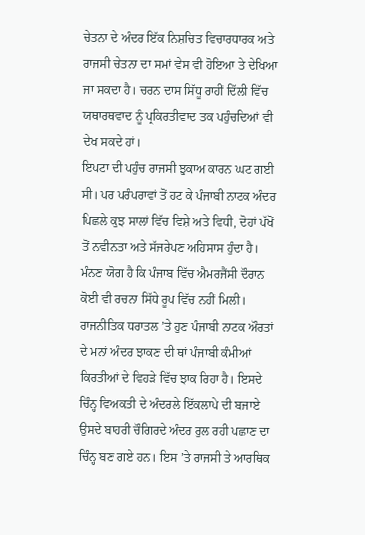ਚੇਤਨਾ ਦੇ ਅੰਦਰ ਇੱਕ ਨਿਸ਼ਚਿਤ ਵਿਚਾਰਧਾਰਕ ਅਤੇ ਰਾਜਸੀ ਚੇਤਨਾ ਦਾ ਸਮਾਂ ਵੇਸ ਵੀ ਹੋਇਆ ਤੇ ਦੇਖਿਆ ਜਾ ਸਕਦਾ ਹੈ। ਚਰਨ ਦਾਸ ਸਿੱਧੂ ਰਾਹੀਂ ਦਿੱਲੀ ਵਿੱਚ ਯਥਾਰਥਵਾਦ ਨੂੰ ਪ੍ਰਕਿਰਤੀਵਾਦ ਤਕ ਪਹੁੰਚਦਿਆਂ ਵੀ ਦੇਖ ਸਕਦੇ ਹਾਂ।
ਇਪਟਾ ਦੀ ਪਹੁੰਚ ਰਾਜਸੀ ਝੁਕਾਅ ਕਾਰਨ ਘਟ ਗਈ ਸੀ। ਪਰ ਪਰੰਪਰਾਵਾਂ ਤੋਂ ਹਟ ਕੇ ਪੰਜਾਬੀ ਨਾਟਕ ਅੰਦਰ ਪਿਛਲੇ ਕੁਝ ਸਾਲਾਂ ਵਿੱਚ ਵਿਸ਼ੇ ਅਤੇ ਵਿਧੀ, ਦੋਹਾਂ ਪੱਖੋਂ ਤੋਂ ਨਵੀਨਤਾ ਅਤੇ ਸੱਜਰੇਪਣ ਅਹਿਸਾਸ ਹੁੰਦਾ ਹੈ।
ਮੰਨਣ ਯੋਗ ਹੈ ਕਿ ਪੰਜਾਬ ਵਿੱਚ ਐਮਰਜੈਂਸੀ ਦੌਰਾਨ ਕੋਈ ਵੀ ਰਚਨਾ ਸਿੱਧੇ ਰੂਪ ਵਿੱਚ ਨਹੀਂ ਮਿਲੀ। ਰਾਜਨੀਤਿਕ ਧਰਾਤਲ ’ਤੇ ਹੁਣ ਪੰਜਾਬੀ ਨਾਟਕ ਔਰਤਾਂ ਦੇ ਮਨਾਂ ਅੰਦਰ ਝਾਕਣ ਦੀ ਥਾਂ ਪੰਜਾਬੀ ਕੰਮੀਆਂ ਕਿਰਤੀਆਂ ਦੇ ਵਿਹੜੇ ਵਿੱਚ ਝਾਕ ਰਿਹਾ ਹੈ। ਇਸਦੇ ਚਿੰਨ੍ਹ ਵਿਅਕਤੀ ਦੇ ਅੰਦਰਲੇ ਇੱਕਲਾਪੇ ਦੀ ਬਜਾਏ ਉਸਦੇ ਬਾਹਰੀ ਚੌਗਿਰਦੇ ਅੰਦਰ ਰੁਲ ਰਹੀ ਪਛਾਣ ਦਾ ਚਿੰਨ੍ਹ ਬਣ ਗਏ ਹਨ। ਇਸ ’ਤੇ ਰਾਜਸੀ ਤੇ ਆਰਥਿਕ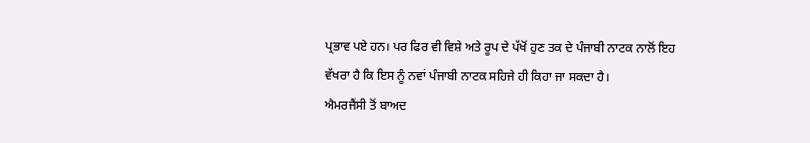ਪ੍ਰਭਾਵ ਪਏ ਹਨ। ਪਰ ਫਿਰ ਵੀ ਵਿਸ਼ੇ ਅਤੇ ਰੂਪ ਦੇ ਪੱਖੋਂ ਹੁਣ ਤਕ ਦੇ ਪੰਜਾਬੀ ਨਾਟਕ ਨਾਲੋਂ ਇਹ ਵੱਖਰਾ ਹੈ ਕਿ ਇਸ ਨੂੰ ਨਵਾਂ ਪੰਜਾਬੀ ਨਾਟਕ ਸਹਿਜੇ ਹੀ ਕਿਹਾ ਜਾ ਸਕਦਾ ਹੈ।
ਐਮਰਜੈਂਸੀ ਤੋਂ ਬਾਅਦ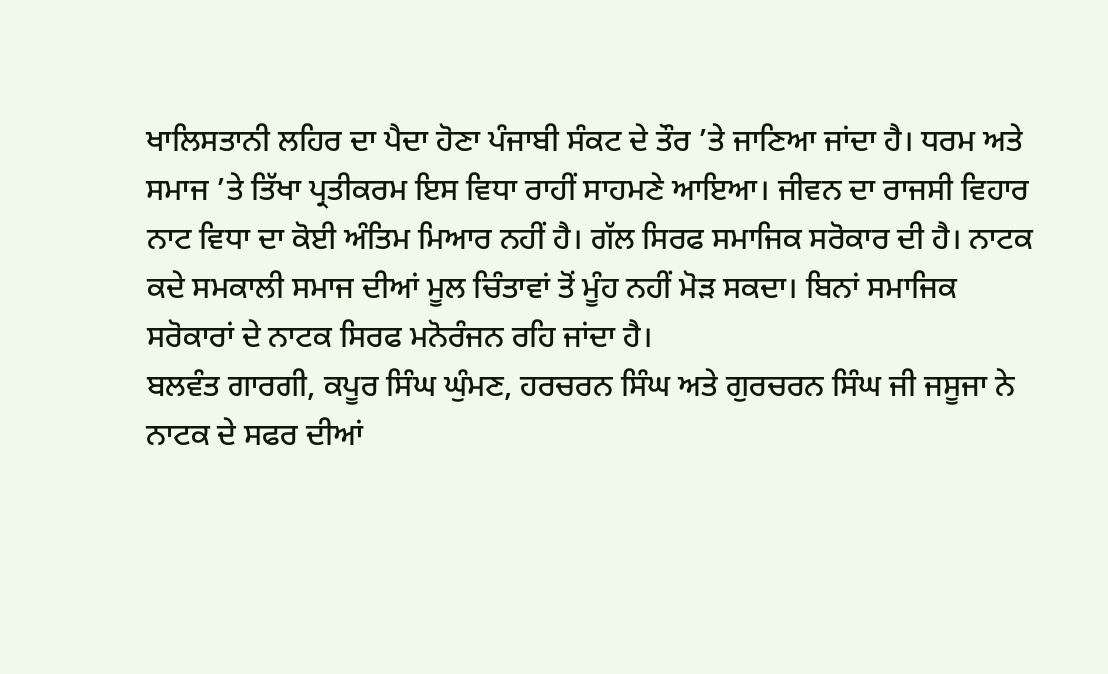ਖਾਲਿਸਤਾਨੀ ਲਹਿਰ ਦਾ ਪੈਦਾ ਹੋਣਾ ਪੰਜਾਬੀ ਸੰਕਟ ਦੇ ਤੌਰ ’ਤੇ ਜਾਣਿਆ ਜਾਂਦਾ ਹੈ। ਧਰਮ ਅਤੇ ਸਮਾਜ ’ਤੇ ਤਿੱਖਾ ਪ੍ਰਤੀਕਰਮ ਇਸ ਵਿਧਾ ਰਾਹੀਂ ਸਾਹਮਣੇ ਆਇਆ। ਜੀਵਨ ਦਾ ਰਾਜਸੀ ਵਿਹਾਰ ਨਾਟ ਵਿਧਾ ਦਾ ਕੋਈ ਅੰਤਿਮ ਮਿਆਰ ਨਹੀਂ ਹੈ। ਗੱਲ ਸਿਰਫ ਸਮਾਜਿਕ ਸਰੋਕਾਰ ਦੀ ਹੈ। ਨਾਟਕ ਕਦੇ ਸਮਕਾਲੀ ਸਮਾਜ ਦੀਆਂ ਮੂਲ ਚਿੰਤਾਵਾਂ ਤੋਂ ਮੂੰਹ ਨਹੀਂ ਮੋੜ ਸਕਦਾ। ਬਿਨਾਂ ਸਮਾਜਿਕ ਸਰੋਕਾਰਾਂ ਦੇ ਨਾਟਕ ਸਿਰਫ ਮਨੋਰੰਜਨ ਰਹਿ ਜਾਂਦਾ ਹੈ।
ਬਲਵੰਤ ਗਾਰਗੀ, ਕਪੂਰ ਸਿੰਘ ਘੁੰਮਣ, ਹਰਚਰਨ ਸਿੰਘ ਅਤੇ ਗੁਰਚਰਨ ਸਿੰਘ ਜੀ ਜਸੂਜਾ ਨੇ ਨਾਟਕ ਦੇ ਸਫਰ ਦੀਆਂ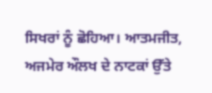ਸਿਖਰਾਂ ਨੂੰ ਛੋਹਿਆ। ਆਤਮਜੀਤ, ਅਜਮੇਰ ਔਲਖ ਦੇ ਨਾਟਕਾਂ ਉੱਤੇ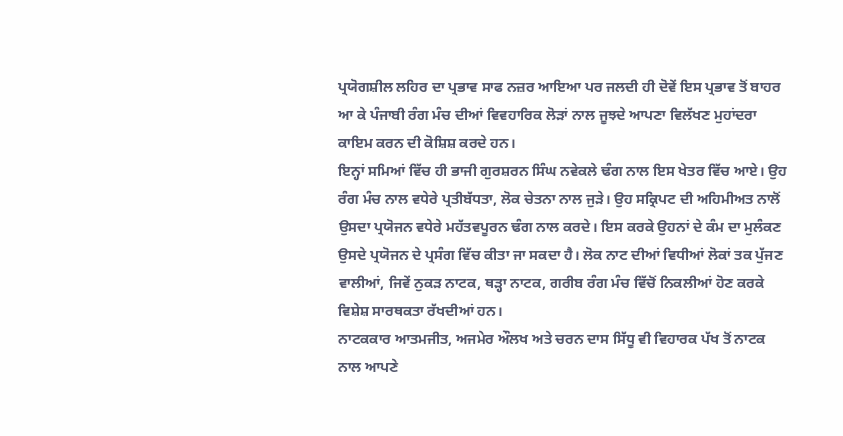ਪ੍ਰਯੋਗਸ਼ੀਲ ਲਹਿਰ ਦਾ ਪ੍ਰਭਾਵ ਸਾਫ ਨਜ਼ਰ ਆਇਆ ਪਰ ਜਲਦੀ ਹੀ ਦੋਵੇਂ ਇਸ ਪ੍ਰਭਾਵ ਤੋਂ ਬਾਹਰ ਆ ਕੇ ਪੰਜਾਬੀ ਰੰਗ ਮੰਚ ਦੀਆਂ ਵਿਵਹਾਰਿਕ ਲੋੜਾਂ ਨਾਲ ਜੂਝਦੇ ਆਪਣਾ ਵਿਲੱਖਣ ਮੁਹਾਂਦਰਾ ਕਾਇਮ ਕਰਨ ਦੀ ਕੋਸ਼ਿਸ਼ ਕਰਦੇ ਹਨ।
ਇਨ੍ਹਾਂ ਸਮਿਆਂ ਵਿੱਚ ਹੀ ਭਾਜੀ ਗੁਰਸ਼ਰਨ ਸਿੰਘ ਨਵੇਕਲੇ ਢੰਗ ਨਾਲ ਇਸ ਖੇਤਰ ਵਿੱਚ ਆਏ। ਉਹ ਰੰਗ ਮੰਚ ਨਾਲ ਵਧੇਰੇ ਪ੍ਰਤੀਬੱਧਤਾ, ਲੋਕ ਚੇਤਨਾ ਨਾਲ ਜੁੜੇ। ਉਹ ਸਕ੍ਰਿਪਟ ਦੀ ਅਹਿਮੀਅਤ ਨਾਲੋਂ ਉਸਦਾ ਪ੍ਰਯੋਜਨ ਵਧੇਰੇ ਮਹੱਤਵਪੂਰਨ ਢੰਗ ਨਾਲ ਕਰਦੇ। ਇਸ ਕਰਕੇ ਉਹਨਾਂ ਦੇ ਕੰਮ ਦਾ ਮੁਲੰਕਣ ਉਸਦੇ ਪ੍ਰਯੋਜਨ ਦੇ ਪ੍ਰਸੰਗ ਵਿੱਚ ਕੀਤਾ ਜਾ ਸਕਦਾ ਹੈ। ਲੋਕ ਨਾਟ ਦੀਆਂ ਵਿਧੀਆਂ ਲੋਕਾਂ ਤਕ ਪੁੱਜਣ ਵਾਲੀਆਂ, ਜਿਵੇਂ ਨੁਕੜ ਨਾਟਕ, ਥੜ੍ਹਾ ਨਾਟਕ, ਗਰੀਬ ਰੰਗ ਮੰਚ ਵਿੱਚੋਂ ਨਿਕਲੀਆਂ ਹੋਣ ਕਰਕੇ ਵਿਸ਼ੇਸ਼ ਸਾਰਥਕਤਾ ਰੱਖਦੀਆਂ ਹਨ।
ਨਾਟਕਕਾਰ ਆਤਮਜੀਤ, ਅਜਮੇਰ ਔਲਖ ਅਤੇ ਚਰਨ ਦਾਸ ਸਿੱਧੂ ਵੀ ਵਿਹਾਰਕ ਪੱਖ ਤੋਂ ਨਾਟਕ ਨਾਲ ਆਪਣੇ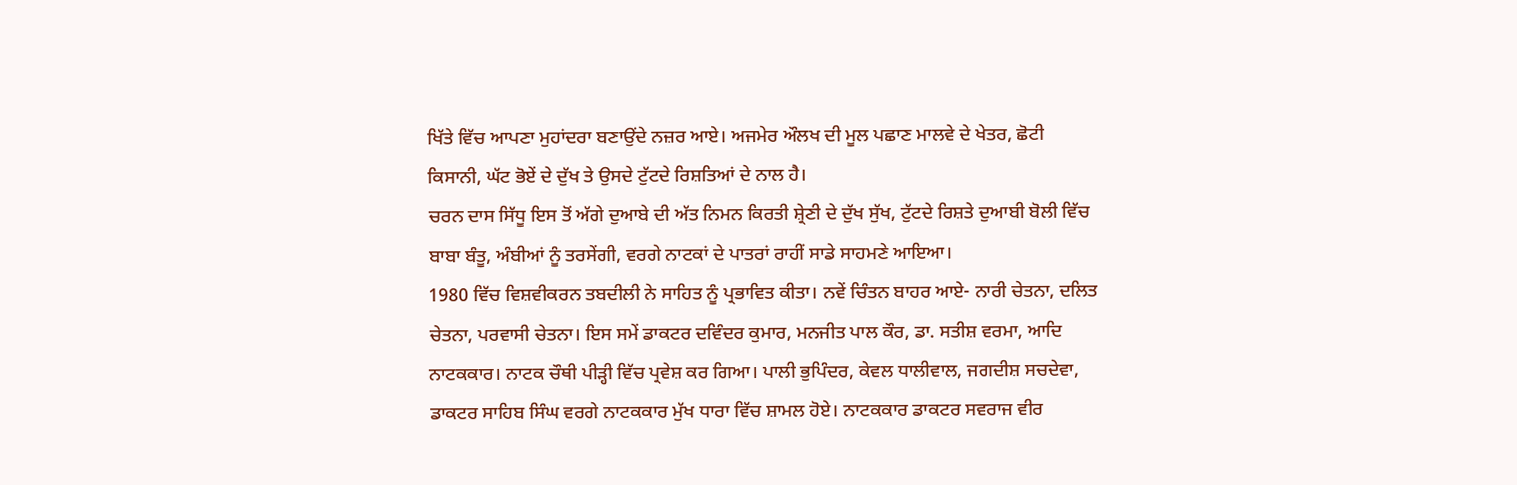ਖਿੱਤੇ ਵਿੱਚ ਆਪਣਾ ਮੁਹਾਂਦਰਾ ਬਣਾਉਂਦੇ ਨਜ਼ਰ ਆਏ। ਅਜਮੇਰ ਔਲਖ ਦੀ ਮੂਲ ਪਛਾਣ ਮਾਲਵੇ ਦੇ ਖੇਤਰ, ਛੋਟੀ ਕਿਸਾਨੀ, ਘੱਟ ਭੋਏਂ ਦੇ ਦੁੱਖ ਤੇ ਉਸਦੇ ਟੁੱਟਦੇ ਰਿਸ਼ਤਿਆਂ ਦੇ ਨਾਲ ਹੈ।
ਚਰਨ ਦਾਸ ਸਿੱਧੂ ਇਸ ਤੋਂ ਅੱਗੇ ਦੁਆਬੇ ਦੀ ਅੱਤ ਨਿਮਨ ਕਿਰਤੀ ਸ਼੍ਰੇਣੀ ਦੇ ਦੁੱਖ ਸੁੱਖ, ਟੁੱਟਦੇ ਰਿਸ਼ਤੇ ਦੁਆਬੀ ਬੋਲੀ ਵਿੱਚ ਬਾਬਾ ਬੰਤੂ, ਅੰਬੀਆਂ ਨੂੰ ਤਰਸੇਂਗੀ, ਵਰਗੇ ਨਾਟਕਾਂ ਦੇ ਪਾਤਰਾਂ ਰਾਹੀਂ ਸਾਡੇ ਸਾਹਮਣੇ ਆਇਆ।
1980 ਵਿੱਚ ਵਿਸ਼ਵੀਕਰਨ ਤਬਦੀਲੀ ਨੇ ਸਾਹਿਤ ਨੂੰ ਪ੍ਰਭਾਵਿਤ ਕੀਤਾ। ਨਵੇਂ ਚਿੰਤਨ ਬਾਹਰ ਆਏ- ਨਾਰੀ ਚੇਤਨਾ, ਦਲਿਤ ਚੇਤਨਾ, ਪਰਵਾਸੀ ਚੇਤਨਾ। ਇਸ ਸਮੇਂ ਡਾਕਟਰ ਦਵਿੰਦਰ ਕੁਮਾਰ, ਮਨਜੀਤ ਪਾਲ ਕੌਰ, ਡਾ. ਸਤੀਸ਼ ਵਰਮਾ, ਆਦਿ ਨਾਟਕਕਾਰ। ਨਾਟਕ ਚੌਥੀ ਪੀੜ੍ਹੀ ਵਿੱਚ ਪ੍ਰਵੇਸ਼ ਕਰ ਗਿਆ। ਪਾਲੀ ਭੁਪਿੰਦਰ, ਕੇਵਲ ਧਾਲੀਵਾਲ, ਜਗਦੀਸ਼ ਸਚਦੇਵਾ, ਡਾਕਟਰ ਸਾਹਿਬ ਸਿੰਘ ਵਰਗੇ ਨਾਟਕਕਾਰ ਮੁੱਖ ਧਾਰਾ ਵਿੱਚ ਸ਼ਾਮਲ ਹੋਏ। ਨਾਟਕਕਾਰ ਡਾਕਟਰ ਸਵਰਾਜ ਵੀਰ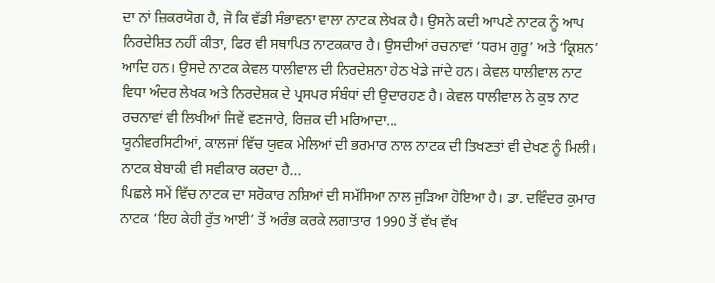ਦਾ ਨਾਂ ਜ਼ਿਕਰਯੋਗ ਹੈ, ਜੋ ਕਿ ਵੱਡੀ ਸੰਭਾਵਨਾ ਵਾਲਾ ਨਾਟਕ ਲੇਖਕ ਹੈ। ਉਸਨੇ ਕਦੀ ਆਪਣੇ ਨਾਟਕ ਨੂੰ ਆਪ ਨਿਰਦੇਸ਼ਿਤ ਨਹੀਂ ਕੀਤਾ, ਫਿਰ ਵੀ ਸਥਾਪਿਤ ਨਾਟਕਕਾਰ ਹੈ। ਉਸਦੀਆਂ ਰਚਨਾਵਾਂ ‘ਧਰਮ ਗੁਰੂ’ ਅਤੇ ‘ਕ੍ਰਿਸ਼ਨ’ ਆਦਿ ਹਨ। ਉਸਦੇ ਨਾਟਕ ਕੇਵਲ ਧਾਲੀਵਾਲ ਦੀ ਨਿਰਦੇਸ਼ਨਾ ਹੇਠ ਖੇਡੇ ਜਾਂਦੇ ਹਨ। ਕੇਵਲ ਧਾਲੀਵਾਲ ਨਾਟ ਵਿਧਾ ਅੰਦਰ ਲੇਖਕ ਅਤੇ ਨਿਰਦੇਸ਼ਕ ਦੇ ਪ੍ਰਸਪਰ ਸੰਬੰਧਾਂ ਦੀ ਉਦਾਰਹਣ ਹੈ। ਕੇਵਲ ਧਾਲੀਵਾਲ ਨੇ ਕੁਝ ਨਾਟ ਰਚਨਾਵਾਂ ਵੀ ਲਿਖੀਆਂ ਜਿਵੇਂ ਵਣਜਾਰੇ, ਰਿਜ਼ਕ ਦੀ ਮਰਿਆਦਾ...
ਯੂਨੀਵਰਸਿਟੀਆਂ, ਕਾਲਜਾਂ ਵਿੱਚ ਯੁਵਕ ਮੇਲਿਆਂ ਦੀ ਭਰਮਾਰ ਨਾਲ ਨਾਟਕ ਦੀ ਤਿਖਣਤਾਂ ਵੀ ਦੇਖਣ ਨੂੰ ਮਿਲੀ। ਨਾਟਕ ਬੇਬਾਕੀ ਵੀ ਸਵੀਕਾਰ ਕਰਦਾ ਹੈ...
ਪਿਛਲੇ ਸਮੇਂ ਵਿੱਚ ਨਾਟਕ ਦਾ ਸਰੋਕਾਰ ਨਸ਼ਿਆਂ ਦੀ ਸਮੱਸਿਆ ਨਾਲ ਜੁੜਿਆ ਹੋਇਆ ਹੈ। ਡਾ. ਦਵਿੰਦਰ ਕੁਮਾਰ ਨਾਟਕ ‘ਇਹ ਕੇਹੀ ਰੁੱਤ ਆਈ’ ਤੋਂ ਅਰੰਭ ਕਰਕੇ ਲਗਾਤਾਰ 1990 ਤੋਂ ਵੱਖ ਵੱਖ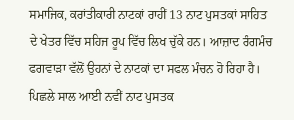ਸਮਾਜਿਕ, ਕਰਾਂਤੀਕਾਰੀ ਨਾਟਕਾਂ ਰਾਹੀਂ 13 ਨਾਟ ਪੁਸਤਕਾਂ ਸਾਹਿਤ ਦੇ ਖੇਤਰ ਵਿੱਚ ਸਹਿਜ ਰੂਪ ਵਿੱਚ ਲਿਖ ਚੁੱਕੇ ਹਨ। ਆਜ਼ਾਦ ਰੰਗਮੰਚ ਫਗਵਾੜਾ ਵੱਲੋਂ ਉਹਨਾਂ ਦੇ ਨਾਟਕਾਂ ਦਾ ਸਫਲ ਮੰਚਨ ਹੋ ਰਿਹਾ ਹੈ। ਪਿਛਲੇ ਸਾਲ ਆਈ ਨਵੀਂ ਨਾਟ ਪੁਸਤਕ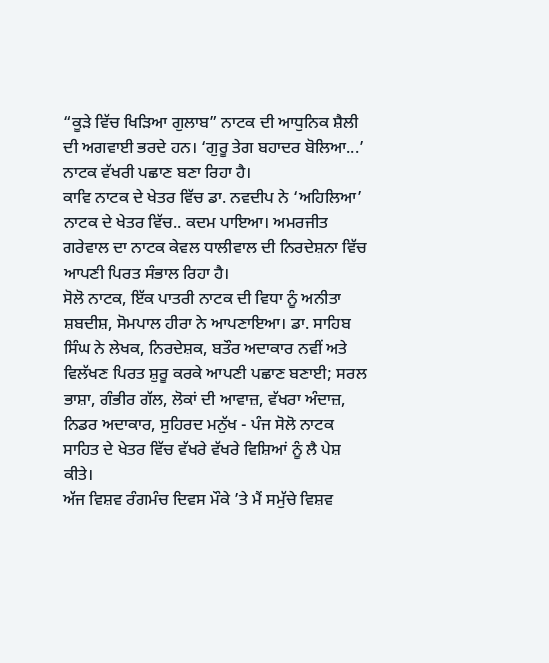“ਕੂੜੇ ਵਿੱਚ ਖਿੜਿਆ ਗੁਲਾਬ” ਨਾਟਕ ਦੀ ਆਧੁਨਿਕ ਸ਼ੈਲੀ ਦੀ ਅਗਵਾਈ ਭਰਦੇ ਹਨ। ‘ਗੁਰੂ ਤੇਗ ਬਹਾਦਰ ਬੋਲਿਆ...’ ਨਾਟਕ ਵੱਖਰੀ ਪਛਾਣ ਬਣਾ ਰਿਹਾ ਹੈ।
ਕਾਵਿ ਨਾਟਕ ਦੇ ਖੇਤਰ ਵਿੱਚ ਡਾ. ਨਵਦੀਪ ਨੇ ‘ਅਹਿਲਿਆ’ ਨਾਟਕ ਦੇ ਖੇਤਰ ਵਿੱਚ.. ਕਦਮ ਪਾਇਆ। ਅਮਰਜੀਤ ਗਰੇਵਾਲ ਦਾ ਨਾਟਕ ਕੇਵਲ ਧਾਲੀਵਾਲ ਦੀ ਨਿਰਦੇਸ਼ਨਾ ਵਿੱਚ ਆਪਣੀ ਪਿਰਤ ਸੰਭਾਲ ਰਿਹਾ ਹੈ।
ਸੋਲੋ ਨਾਟਕ, ਇੱਕ ਪਾਤਰੀ ਨਾਟਕ ਦੀ ਵਿਧਾ ਨੂੰ ਅਨੀਤਾ ਸ਼ਬਦੀਸ਼, ਸੋਮਪਾਲ ਹੀਰਾ ਨੇ ਆਪਣਾਇਆ। ਡਾ. ਸਾਹਿਬ ਸਿੰਘ ਨੇ ਲੇਖਕ, ਨਿਰਦੇਸ਼ਕ, ਬਤੌਰ ਅਦਾਕਾਰ ਨਵੀਂ ਅਤੇ ਵਿਲੱਖਣ ਪਿਰਤ ਸ਼ੁਰੂ ਕਰਕੇ ਆਪਣੀ ਪਛਾਣ ਬਣਾਈ; ਸਰਲ ਭਾਸ਼ਾ, ਗੰਭੀਰ ਗੱਲ, ਲੋਕਾਂ ਦੀ ਆਵਾਜ਼, ਵੱਖਰਾ ਅੰਦਾਜ਼, ਨਿਡਰ ਅਦਾਕਾਰ, ਸੁਹਿਰਦ ਮਨੁੱਖ - ਪੰਜ ਸੋਲੋ ਨਾਟਕ ਸਾਹਿਤ ਦੇ ਖੇਤਰ ਵਿੱਚ ਵੱਖਰੇ ਵੱਖਰੇ ਵਿਸ਼ਿਆਂ ਨੂੰ ਲੈ ਪੇਸ਼ ਕੀਤੇ।
ਅੱਜ ਵਿਸ਼ਵ ਰੰਗਮੰਚ ਦਿਵਸ ਮੌਕੇ ’ਤੇ ਮੈਂ ਸਮੁੱਚੇ ਵਿਸ਼ਵ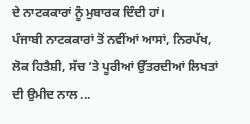ਦੇ ਨਾਟਕਕਾਰਾਂ ਨੂੰ ਮੁਬਾਰਕ ਦਿੰਦੀ ਹਾਂ।
ਪੰਜਾਬੀ ਨਾਟਕਕਾਰਾਂ ਤੋਂ ਨਵੀਂਆਂ ਆਸਾਂ, ਨਿਰਪੱਖ, ਲੋਕ ਹਿਤੈਸ਼ੀ, ਸੱਚ ’ਤੇ ਪੂਰੀਆਂ ਉੱਤਰਦੀਆਂ ਲਿਖਤਾਂ ਦੀ ਉਮੀਦ ਨਾਲ ...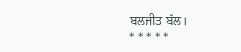ਬਲਜੀਤ ਬੱਲ।
* * * * *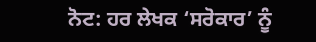ਨੋਟ: ਹਰ ਲੇਖਕ ‘ਸਰੋਕਾਰ’ ਨੂੰ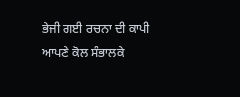ਭੇਜੀ ਗਈ ਰਚਨਾ ਦੀ ਕਾਪੀ ਆਪਣੇ ਕੋਲ ਸੰਭਾਲਕੇ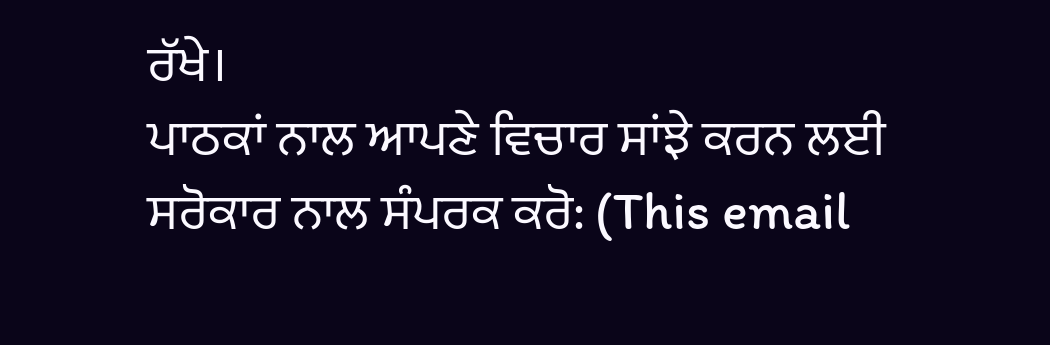ਰੱਖੇ।
ਪਾਠਕਾਂ ਨਾਲ ਆਪਣੇ ਵਿਚਾਰ ਸਾਂਝੇ ਕਰਨ ਲਈ ਸਰੋਕਾਰ ਨਾਲ ਸੰਪਰਕ ਕਰੋ: (This email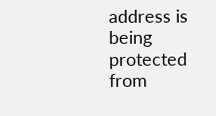address is being protected from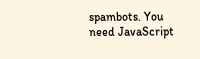spambots. You need JavaScript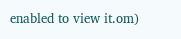enabled to view it.om)